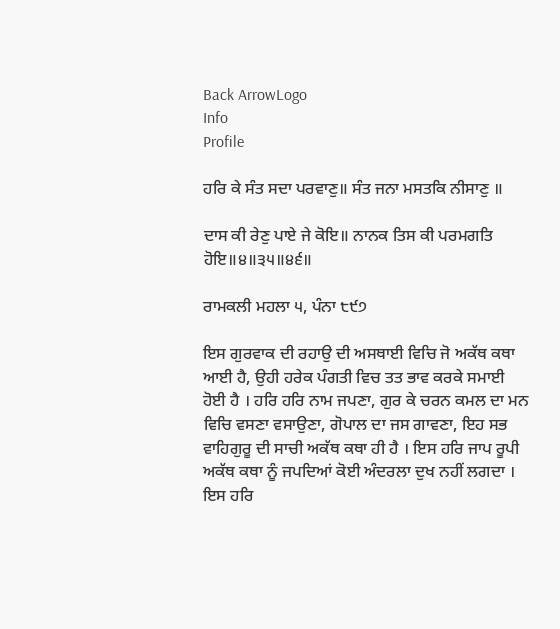Back ArrowLogo
Info
Profile

ਹਰਿ ਕੇ ਸੰਤ ਸਦਾ ਪਰਵਾਣੁ॥ ਸੰਤ ਜਨਾ ਮਸਤਕਿ ਨੀਸਾਣੁ ॥

ਦਾਸ ਕੀ ਰੇਣੁ ਪਾਏ ਜੇ ਕੋਇ॥ ਨਾਨਕ ਤਿਸ ਕੀ ਪਰਮਗਤਿ ਹੋਇ॥੪॥੩੫॥੪੬॥

ਰਾਮਕਲੀ ਮਹਲਾ ੫, ਪੰਨਾ ੮੯੭

ਇਸ ਗੁਰਵਾਕ ਦੀ ਰਹਾਉ ਦੀ ਅਸਥਾਈ ਵਿਚਿ ਜੋ ਅਕੱਥ ਕਥਾ ਆਈ ਹੈ, ਉਹੀ ਹਰੇਕ ਪੰਗਤੀ ਵਿਚ ਤਤ ਭਾਵ ਕਰਕੇ ਸਮਾਈ ਹੋਈ ਹੈ । ਹਰਿ ਹਰਿ ਨਾਮ ਜਪਣਾ, ਗੁਰ ਕੇ ਚਰਨ ਕਮਲ ਦਾ ਮਨ ਵਿਚਿ ਵਸਣਾ ਵਸਾਉਣਾ, ਗੋਪਾਲ ਦਾ ਜਸ ਗਾਵਣਾ, ਇਹ ਸਭ ਵਾਹਿਗੁਰੂ ਦੀ ਸਾਚੀ ਅਕੱਥ ਕਥਾ ਹੀ ਹੈ । ਇਸ ਹਰਿ ਜਾਪ ਰੂਪੀ ਅਕੱਥ ਕਥਾ ਨੂੰ ਜਪਦਿਆਂ ਕੋਈ ਅੰਦਰਲਾ ਦੁਖ ਨਹੀਂ ਲਗਦਾ । ਇਸ ਹਰਿ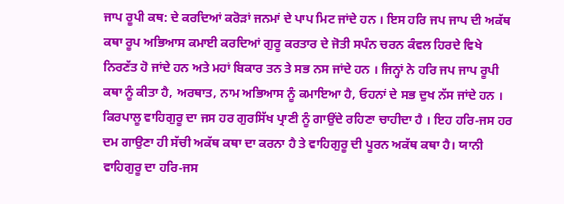ਜਾਪ ਰੂਪੀ ਕਥ: ਦੇ ਕਰਦਿਆਂ ਕਰੋੜਾਂ ਜਨਮਾਂ ਦੇ ਪਾਪ ਮਿਟ ਜਾਂਦੇ ਹਨ । ਇਸ ਹਰਿ ਜਪ ਜਾਪ ਦੀ ਅਕੱਥ ਕਥਾ ਰੂਪ ਅਭਿਆਸ ਕਮਾਈ ਕਰਦਿਆਂ ਗੁਰੂ ਕਰਤਾਰ ਦੇ ਜੋਤੀ ਸਪੰਨ ਚਰਨ ਕੰਵਲ ਹਿਰਦੇ ਵਿਖੇ ਨਿਰਣੱਤ ਹੋ ਜਾਂਦੇ ਹਨ ਅਤੇ ਮਹਾਂ ਬਿਕਾਰ ਤਨ ਤੇ ਸਭ ਨਸ ਜਾਂਦੇ ਹਨ । ਜਿਨ੍ਹਾਂ ਨੇ ਹਰਿ ਜਪ ਜਾਪ ਰੂਪੀ ਕਥਾ ਨੂੰ ਕੀਤਾ ਹੈ, ਅਰਥਾਤ, ਨਾਮ ਅਭਿਆਸ ਨੂੰ ਕਮਾਇਆ ਹੈ, ਓਹਨਾਂ ਦੇ ਸਭ ਦੁਖ ਨੱਸ ਜਾਂਦੇ ਹਨ । ਕਿਰਪਾਲੂ ਵਾਹਿਗੁਰੂ ਦਾ ਜਸ ਹਰ ਗੁਰਸਿੱਖ ਪ੍ਰਾਣੀ ਨੂੰ ਗਾਉਂਦੇ ਰਹਿਣਾ ਚਾਹੀਦਾ ਹੈ । ਇਹ ਹਰਿ-ਜਸ ਹਰ ਦਮ ਗਾਉਣਾ ਹੀ ਸੱਚੀ ਅਕੱਥ ਕਥਾ ਦਾ ਕਰਨਾ ਹੈ ਤੇ ਵਾਹਿਗੁਰੂ ਦੀ ਪੂਰਨ ਅਕੱਥ ਕਥਾ ਹੈ। ਯਾਨੀ ਵਾਹਿਗੁਰੂ ਦਾ ਹਰਿ-ਜਸ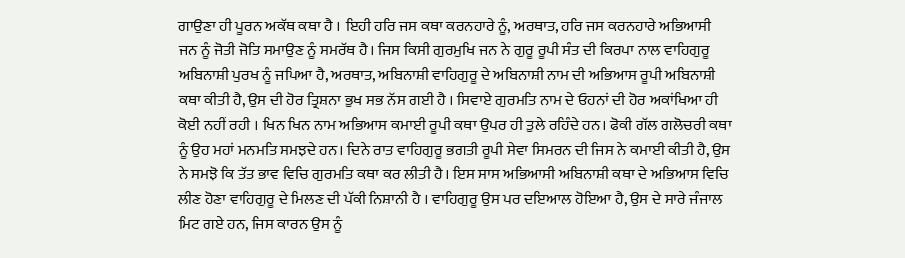ਗਾਉਣਾ ਹੀ ਪੂਰਨ ਅਕੱਥ ਕਥਾ ਹੈ । ਇਹੀ ਹਰਿ ਜਸ ਕਥਾ ਕਰਨਹਾਰੇ ਨੂੰ, ਅਰਥਾਤ, ਹਰਿ ਜਸ ਕਰਨਹਾਰੇ ਅਭਿਆਸੀ ਜਨ ਨੂੰ ਜੋਤੀ ਜੋਤਿ ਸਮਾਉਣ ਨੂੰ ਸਮਰੱਥ ਹੈ। ਜਿਸ ਕਿਸੀ ਗੁਰਮੁਖਿ ਜਨ ਨੇ ਗੁਰੂ ਰੂਪੀ ਸੰਤ ਦੀ ਕਿਰਪਾ ਨਾਲ ਵਾਹਿਗੁਰੂ ਅਬਿਨਾਸ਼ੀ ਪੁਰਖ ਨੂੰ ਜਪਿਆ ਹੈ, ਅਰਥਾਤ, ਅਬਿਨਾਸ਼ੀ ਵਾਹਿਗੁਰੂ ਦੇ ਅਬਿਨਾਸ਼ੀ ਨਾਮ ਦੀ ਅਭਿਆਸ ਰੂਪੀ ਅਬਿਨਾਸ਼ੀ ਕਥਾ ਕੀਤੀ ਹੈ, ਉਸ ਦੀ ਹੋਰ ਤ੍ਰਿਸ਼ਨਾ ਭੁਖ ਸਭ ਨੱਸ ਗਈ ਹੈ । ਸਿਵਾਏ ਗੁਰਮਤਿ ਨਾਮ ਦੇ ਓਹਨਾਂ ਦੀ ਹੋਰ ਅਕਾਂਖਿਆ ਹੀ ਕੋਈ ਨਹੀਂ ਰਹੀ । ਖਿਨ ਖਿਨ ਨਾਮ ਅਭਿਆਸ ਕਮਾਈ ਰੂਪੀ ਕਥਾ ਉਪਰ ਹੀ ਤੁਲੇ ਰਹਿੰਦੇ ਹਨ। ਫੋਕੀ ਗੱਲ ਗਲੋਚਰੀ ਕਥਾ ਨੂੰ ਉਹ ਮਹਾਂ ਮਨਮਤਿ ਸਮਝਦੇ ਹਨ। ਦਿਨੇ ਰਾਤ ਵਾਹਿਗੁਰੂ ਭਗਤੀ ਰੂਪੀ ਸੇਵਾ ਸਿਮਰਨ ਦੀ ਜਿਸ ਨੇ ਕਮਾਈ ਕੀਤੀ ਹੈ, ਉਸ ਨੇ ਸਮਝੋ ਕਿ ਤੱਤ ਭਾਵ ਵਿਚਿ ਗੁਰਮਤਿ ਕਥਾ ਕਰ ਲੀਤੀ ਹੈ। ਇਸ ਸਾਸ ਅਭਿਆਸੀ ਅਬਿਨਾਸ਼ੀ ਕਥਾ ਦੇ ਅਭਿਆਸ ਵਿਚਿ ਲੀਣ ਹੋਣਾ ਵਾਹਿਗੁਰੂ ਦੇ ਮਿਲਣ ਦੀ ਪੱਕੀ ਨਿਸ਼ਾਨੀ ਹੈ । ਵਾਹਿਗੁਰੂ ਉਸ ਪਰ ਦਇਆਲ ਹੋਇਆ ਹੈ, ਉਸ ਦੇ ਸਾਰੇ ਜੰਜਾਲ ਮਿਟ ਗਏ ਹਨ, ਜਿਸ ਕਾਰਨ ਉਸ ਨੂੰ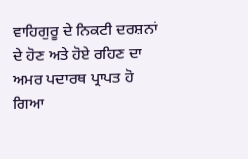ਵਾਹਿਗੁਰੂ ਦੇ ਨਿਕਟੀ ਦਰਸ਼ਨਾਂ ਦੇ ਹੋਣ ਅਤੇ ਹੋਏ ਰਹਿਣ ਦਾ ਅਮਰ ਪਦਾਰਥ ਪ੍ਰਾਪਤ ਹੋ ਗਿਆ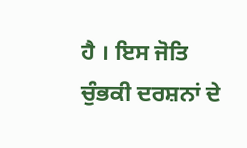ਹੈ । ਇਸ ਜੋਤਿ ਚੁੰਭਕੀ ਦਰਸ਼ਨਾਂ ਦੇ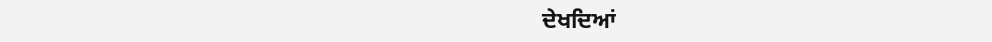ਦੇਖਦਿਆਂ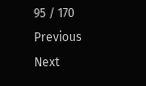95 / 170
Previous
Next